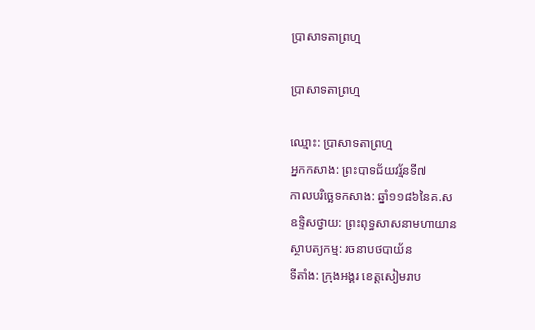ប្រាសាទតាព្រហ្ម

ប្រាសាទតាព្រហ្ម

ឈ្មោះ: ប្រាសាទតាព្រហ្ម
អ្នកកសាង: ព្រះបាទជ័យវរ្ម័នទី៧
កាលបរិច្ឆេទកសាង: ឆ្នាំ១១៨៦នៃគ.ស
ឧទ្ទិសថ្វាយ: ព្រះពុទ្ធសាសនាមហាយាន
ស្ថាបត្យកម្ម: រចនាបថបាយ័ន
ទីតាំង: ក្រុងអង្គរ ខេត្តសៀមរាប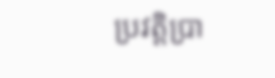ប្រវត្តិប្រា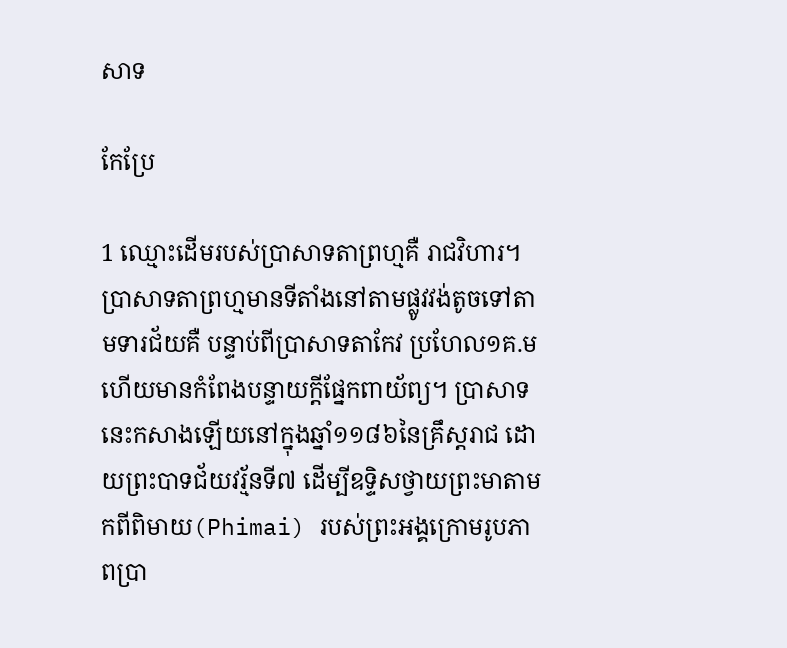សាទ

កែប្រែ

1 ឈ្មោះដើមរបស់ប្រាសាទតាព្រហ្មគឺ រាជវិហារ។ ប្រាសាទតាព្រហ្មមានទីតាំងនៅតាមផ្លូវវង់តូចទៅតាមទារជ័យគឺ បន្ទាប់ពីប្រាសាទតាកែវ ប្រហែល១គ.ម ហើយមានកំពែងបន្ទាយក្តីផ្នែកពាយ័ព្យ។ ប្រាសាទនេះកសាងឡើយនៅក្នុងឆ្នាំ១១៨៦នៃគ្រឹស្តរាជ ដោយព្រះបាទជ័យវរ្ម័នទី៧ ដើម្បីឧទ្ទិសថ្វាយព្រះមាតាមកពីពិមាយ(Phimai) របស់ព្រះអង្គក្រោមរូបភាពប្រា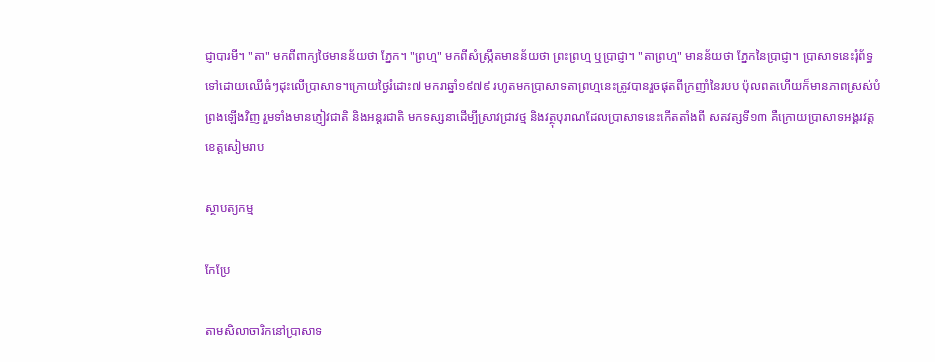ជ្ញាបារមី។ "តា" មកពីពាក្យថៃមានន័យថា ភ្នែក។ "ព្រហ្ម" មកពីសំស្រ្កឹតមានន័យថា ព្រះព្រហ្ម ឬប្រាជ្ញា។ "តាព្រហ្ម" មានន័យថា ភ្នែកនៃប្រាជ្ញា។ ប្រាសាទនេះរុំព័ទ្ធទៅដោយឈើធំៗដុះលើប្រាសាទ។ក្រោយថៃ្ងរំដោះ៧ មករាឆ្នាំ១៩៧៩ រហូតមកប្រាសាទតាព្រហ្មនេះត្រូវបានរួចផុតពីក្រញាំនៃរបប ប៉ុលពតហើយក៏មានភាពស្រស់បំព្រងឡើងវិញ រួមទាំងមានភ្ញៀវជាតិ និងអន្តរជាតិ មកទស្សនាដើម្បីស្រាវជ្រាវថ្ម និងវត្ថុបុរាណដែលប្រាសាទនេះកើតតាំងពី សតវត្សទី១៣ គឺក្រោយប្រាសាទអង្គរវត្ត ខេត្តសៀមរាប

ស្ថាបត្យកម្ម

កែប្រែ

តាមសិលាចារិកនៅប្រាសាទ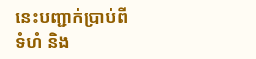នេះបញ្ជាក់ប្រាប់ពីទំហំ និង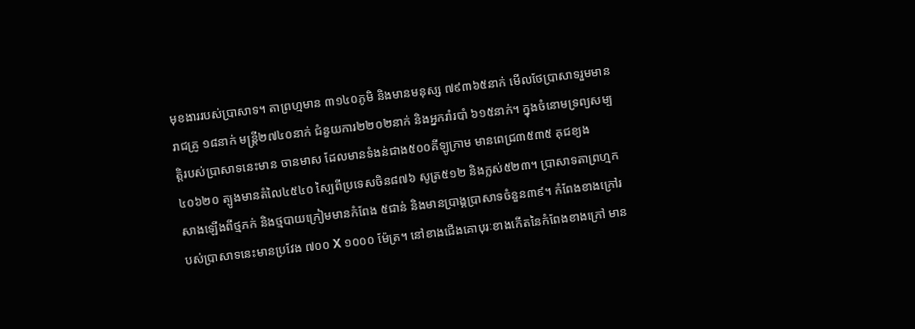មុខងាររបស់ប្រាសាទ។ តាព្រហ្មមាន ៣១៤០ភូមិ និងមានមនុស្ស ៧៩៣៦៥នាក់ មើលថែប្រាសាទរួមមានរាជគ្រូ ១៨នាក់ មន្រ្តី២៧៤០នាក់ ជំនួយការ២២០២នាក់ និងអ្នករាំរបាំ ៦១៥នាក់។ ក្នុងចំនោមទ្រព្យសម្បត្តិរបស់ប្រាសាទនេះមាន ចានមាស ដែលមានទំងន់ជាង៥០០គីឡូក្រាម មានពេជ្រ៣៥៣៥ គុជខ្យង៤០៦២០ ត្បូងមានតំលៃ៤៥៤០ ស្បៃពីប្រទេសចិន៨៧៦ សូត្រ៥១២ និងក្លស់៥២៣។ ប្រាសាទតាព្រហ្មកសាងឡើងពីថ្មភក់ និងថ្មបាយក្រៀមមានកំពែង ៥ជាន់ និងមានប្រាង្គប្រាសាទចំនួន៣៩។ កំពែងខាងក្រៅរបស់ប្រាសាទនេះមានប្រវែង ៧០០ Χ ១០០០ ម៉ែត្រ។ នៅខាងជើងគោបុរៈខាងកើតនៃកំពែងខាងក្រៅ មាន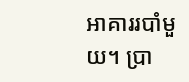អាគាររបាំមួយ។ ប្រា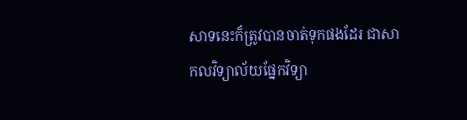សាទនេះក៏ត្រូវបានចាត់ទុកផងដែរ ជាសាកលវិទ្យាល័យផ្នែកវិទ្យា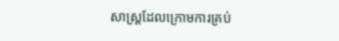សាស្ត្រដែលក្រោមការគ្រប់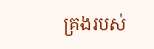គ្រងរបស់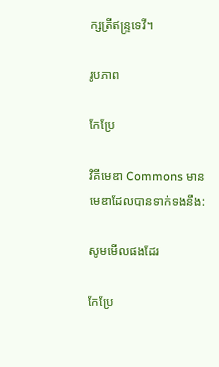ក្សត្រីឥន្ទ្រទេវី។

រូបភាព

កែប្រែ

វិគីមេឌា Commons មានមេឌាដែលបានទាក់ទងនឹង:

សូមមើលផងដែរ

កែប្រែ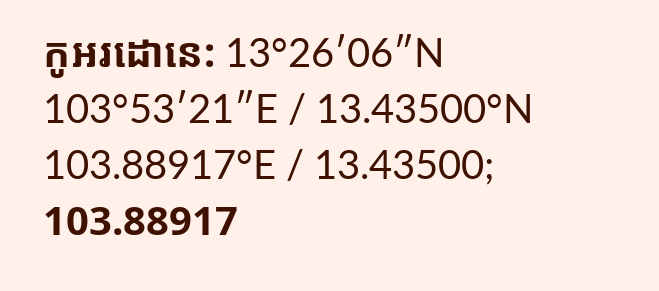កូអរដោនេ: 13°26′06″N 103°53′21″E / 13.43500°N 103.88917°E / 13.43500; 103.88917